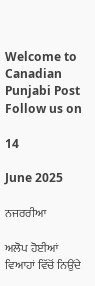Welcome to Canadian Punjabi Post
Follow us on

14

June 2025

ਨਜਰਰੀਆ

ਅਲੋਪ ਹੋਈਆਂ ਵਿਆਹਾਂ ਵਿੱਚੋਂ ਨਿਉਂਦੇ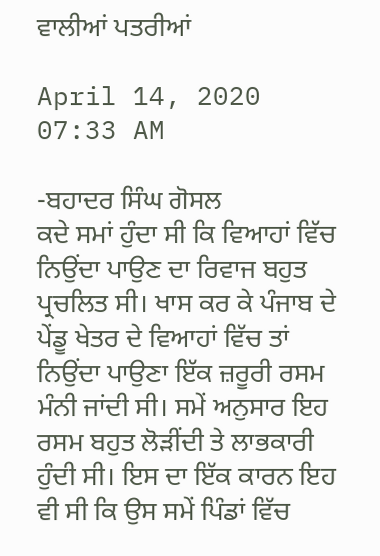ਵਾਲੀਆਂ ਪਤਰੀਆਂ

April 14, 2020 07:33 AM

-ਬਹਾਦਰ ਸਿੰਘ ਗੋਸਲ
ਕਦੇ ਸਮਾਂ ਹੁੰਦਾ ਸੀ ਕਿ ਵਿਆਹਾਂ ਵਿੱਚ ਨਿਉਂਦਾ ਪਾਉਣ ਦਾ ਰਿਵਾਜ ਬਹੁਤ ਪ੍ਰਚਲਿਤ ਸੀ। ਖਾਸ ਕਰ ਕੇ ਪੰਜਾਬ ਦੇ ਪੇਂਡੂ ਖੇਤਰ ਦੇ ਵਿਆਹਾਂ ਵਿੱਚ ਤਾਂ ਨਿਉਂਦਾ ਪਾਉਣਾ ਇੱਕ ਜ਼ਰੂਰੀ ਰਸਮ ਮੰਨੀ ਜਾਂਦੀ ਸੀ। ਸਮੇਂ ਅਨੁਸਾਰ ਇਹ ਰਸਮ ਬਹੁਤ ਲੋੜੀਂਦੀ ਤੇ ਲਾਭਕਾਰੀ ਹੁੰਦੀ ਸੀ। ਇਸ ਦਾ ਇੱਕ ਕਾਰਨ ਇਹ ਵੀ ਸੀ ਕਿ ਉਸ ਸਮੇਂ ਪਿੰਡਾਂ ਵਿੱਚ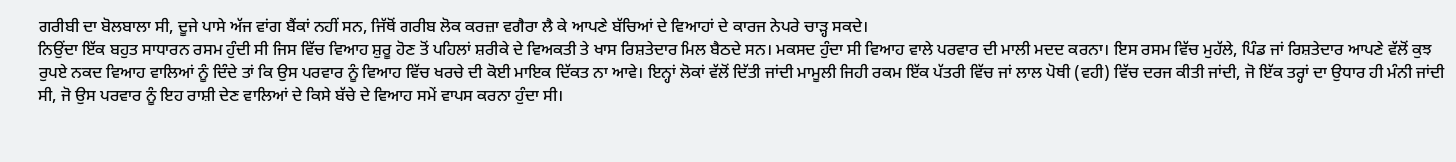ਗਰੀਬੀ ਦਾ ਬੋਲਬਾਲਾ ਸੀ, ਦੂਜੇ ਪਾਸੇ ਅੱਜ ਵਾਂਗ ਬੈਂਕਾਂ ਨਹੀਂ ਸਨ, ਜਿੱਥੋਂ ਗਰੀਬ ਲੋਕ ਕਰਜ਼ਾ ਵਗੈਰਾ ਲੈ ਕੇ ਆਪਣੇ ਬੱਚਿਆਂ ਦੇ ਵਿਆਹਾਂ ਦੇ ਕਾਰਜ ਨੇਪਰੇ ਚਾੜ੍ਹ ਸਕਦੇ।
ਨਿਉਂਦਾ ਇੱਕ ਬਹੁਤ ਸਾਧਾਰਨ ਰਸਮ ਹੁੰਦੀ ਸੀ ਜਿਸ ਵਿੱਚ ਵਿਆਹ ਸ਼ੁਰੂ ਹੋਣ ਤੋਂ ਪਹਿਲਾਂ ਸ਼ਰੀਕੇ ਦੇ ਵਿਅਕਤੀ ਤੇ ਖਾਸ ਰਿਸ਼ਤੇਦਾਰ ਮਿਲ ਬੈਠਦੇ ਸਨ। ਮਕਸਦ ਹੁੰਦਾ ਸੀ ਵਿਆਹ ਵਾਲੇ ਪਰਵਾਰ ਦੀ ਮਾਲੀ ਮਦਦ ਕਰਨਾ। ਇਸ ਰਸਮ ਵਿੱਚ ਮੁਹੱਲੇ, ਪਿੰਡ ਜਾਂ ਰਿਸ਼ਤੇਦਾਰ ਆਪਣੇ ਵੱਲੋਂ ਕੁਝ ਰੁਪਏ ਨਕਦ ਵਿਆਹ ਵਾਲਿਆਂ ਨੂੰ ਦਿੰਦੇ ਤਾਂ ਕਿ ਉਸ ਪਰਵਾਰ ਨੂੰ ਵਿਆਹ ਵਿੱਚ ਖਰਚੇ ਦੀ ਕੋਈ ਮਾਇਕ ਦਿੱਕਤ ਨਾ ਆਵੇ। ਇਨ੍ਹਾਂ ਲੋਕਾਂ ਵੱਲੋਂ ਦਿੱਤੀ ਜਾਂਦੀ ਮਾਮੂਲੀ ਜਿਹੀ ਰਕਮ ਇੱਕ ਪੱਤਰੀ ਵਿੱਚ ਜਾਂ ਲਾਲ ਪੋਥੀ (ਵਹੀ) ਵਿੱਚ ਦਰਜ ਕੀਤੀ ਜਾਂਦੀ, ਜੋ ਇੱਕ ਤਰ੍ਹਾਂ ਦਾ ਉਧਾਰ ਹੀ ਮੰਨੀ ਜਾਂਦੀ ਸੀ, ਜੋ ਉਸ ਪਰਵਾਰ ਨੂੰ ਇਹ ਰਾਸ਼ੀ ਦੇਣ ਵਾਲਿਆਂ ਦੇ ਕਿਸੇ ਬੱਚੇ ਦੇ ਵਿਆਹ ਸਮੇਂ ਵਾਪਸ ਕਰਨਾ ਹੁੰਦਾ ਸੀ।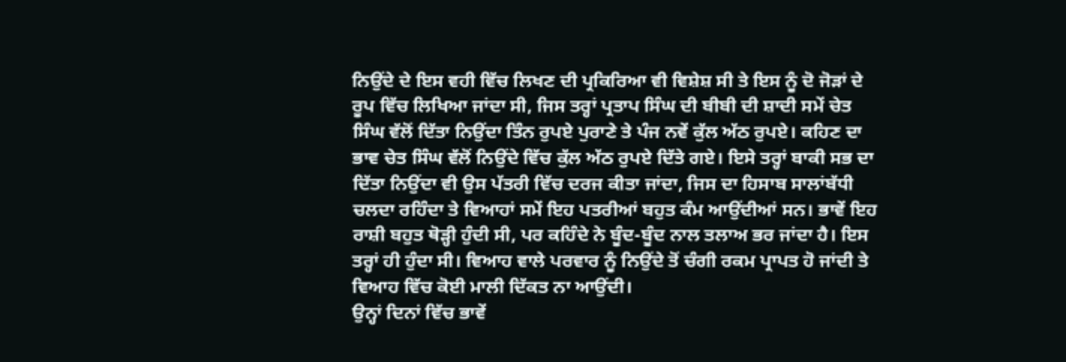ਨਿਉਂਦੇ ਦੇ ਇਸ ਵਹੀ ਵਿੱਚ ਲਿਖਣ ਦੀ ਪ੍ਰਕਿਰਿਆ ਵੀ ਵਿਸ਼ੇਸ਼ ਸੀ ਤੇ ਇਸ ਨੂੰ ਦੋ ਜੋੜਾਂ ਦੇ ਰੂਪ ਵਿੱਚ ਲਿਖਿਆ ਜਾਂਦਾ ਸੀ, ਜਿਸ ਤਰ੍ਹਾਂ ਪ੍ਰਤਾਪ ਸਿੰਘ ਦੀ ਬੀਬੀ ਦੀ ਸ਼ਾਦੀ ਸਮੇਂ ਚੇਤ ਸਿੰਘ ਵੱਲੋਂ ਦਿੱਤਾ ਨਿਉਂਦਾ ਤਿੰਨ ਰੁਪਏ ਪੁਰਾਣੇ ਤੇ ਪੰਜ ਨਵੇਂ ਕੁੱਲ ਅੱਠ ਰੁਪਏ। ਕਹਿਣ ਦਾ ਭਾਵ ਚੇਤ ਸਿੰਘ ਵੱਲੋਂ ਨਿਉਂਦੇ ਵਿੱਚ ਕੁੱਲ ਅੱਠ ਰੁਪਏ ਦਿੱਤੇ ਗਏ। ਇਸੇ ਤਰ੍ਹਾਂ ਬਾਕੀ ਸਭ ਦਾ ਦਿੱਤਾ ਨਿਉਂਦਾ ਵੀ ਉਸ ਪੱਤਰੀ ਵਿੱਚ ਦਰਜ ਕੀਤਾ ਜਾਂਦਾ, ਜਿਸ ਦਾ ਹਿਸਾਬ ਸਾਲਾਂਬੱਧੀ ਚਲਦਾ ਰਹਿੰਦਾ ਤੇ ਵਿਆਹਾਂ ਸਮੇਂ ਇਹ ਪਤਰੀਆਂ ਬਹੁਤ ਕੰਮ ਆਉਂਦੀਆਂ ਸਨ। ਭਾਵੇਂ ਇਹ ਰਾਸ਼ੀ ਬਹੁਤ ਥੋੜ੍ਹੀ ਹੁੰਦੀ ਸੀ, ਪਰ ਕਹਿੰਦੇ ਨੇ ਬੂੰਦ-ਬੂੰਦ ਨਾਲ ਤਲਾਅ ਭਰ ਜਾਂਦਾ ਹੈ। ਇਸ ਤਰ੍ਹਾਂ ਹੀ ਹੁੰਦਾ ਸੀ। ਵਿਆਹ ਵਾਲੇ ਪਰਵਾਰ ਨੂੰ ਨਿਉਂਦੇ ਤੋਂ ਚੰਗੀ ਰਕਮ ਪ੍ਰਾਪਤ ਹੋ ਜਾਂਦੀ ਤੇ ਵਿਆਹ ਵਿੱਚ ਕੋਈ ਮਾਲੀ ਦਿੱਕਤ ਨਾ ਆਉਂਦੀ।
ਉਨ੍ਹਾਂ ਦਿਨਾਂ ਵਿੱਚ ਭਾਵੇਂ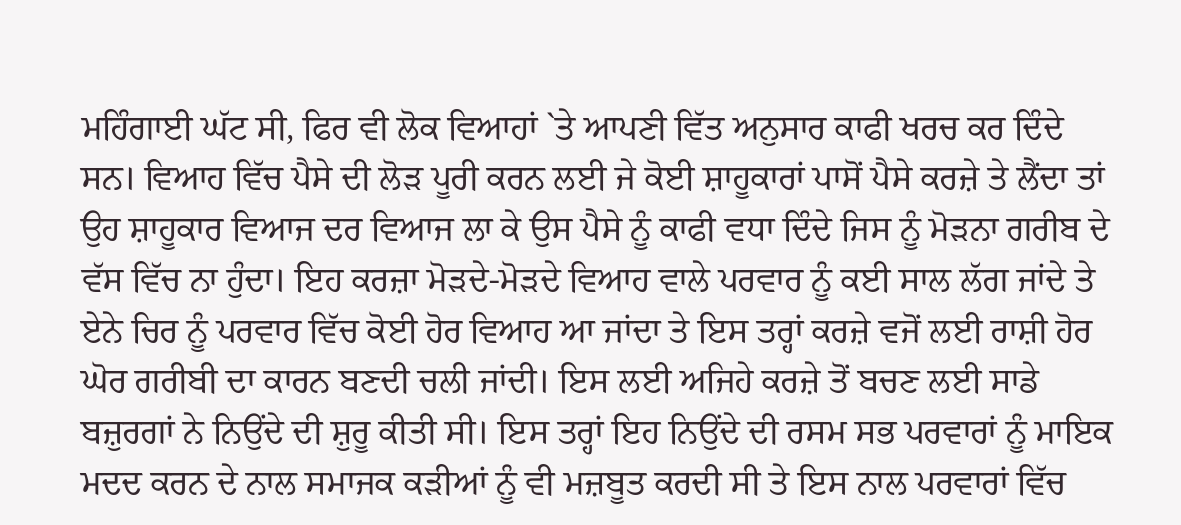ਮਹਿੰਗਾਈ ਘੱਟ ਸੀ, ਫਿਰ ਵੀ ਲੋਕ ਵਿਆਹਾਂ `ਤੇ ਆਪਣੀ ਵਿੱਤ ਅਨੁਸਾਰ ਕਾਫੀ ਖਰਚ ਕਰ ਦਿੰਦੇ ਸਨ। ਵਿਆਹ ਵਿੱਚ ਪੈਸੇ ਦੀ ਲੋੜ ਪੂਰੀ ਕਰਨ ਲਈ ਜੇ ਕੋਈ ਸ਼ਾਹੂਕਾਰਾਂ ਪਾਸੋਂ ਪੈਸੇ ਕਰਜ਼ੇ ਤੇ ਲੈਂਦਾ ਤਾਂ ਉਹ ਸ਼ਾਹੂਕਾਰ ਵਿਆਜ ਦਰ ਵਿਆਜ ਲਾ ਕੇ ਉਸ ਪੈਸੇ ਨੂੰ ਕਾਫੀ ਵਧਾ ਦਿੰਦੇ ਜਿਸ ਨੂੰ ਮੋੜਨਾ ਗਰੀਬ ਦੇ ਵੱਸ ਵਿੱਚ ਨਾ ਹੁੰਦਾ। ਇਹ ਕਰਜ਼ਾ ਮੋੜਦੇ-ਮੋੜਦੇ ਵਿਆਹ ਵਾਲੇ ਪਰਵਾਰ ਨੂੰ ਕਈ ਸਾਲ ਲੱਗ ਜਾਂਦੇ ਤੇ ਏਨੇ ਚਿਰ ਨੂੰ ਪਰਵਾਰ ਵਿੱਚ ਕੋਈ ਹੋਰ ਵਿਆਹ ਆ ਜਾਂਦਾ ਤੇ ਇਸ ਤਰ੍ਹਾਂ ਕਰਜ਼ੇ ਵਜੋਂ ਲਈ ਰਾਸ਼ੀ ਹੋਰ ਘੋਰ ਗਰੀਬੀ ਦਾ ਕਾਰਨ ਬਣਦੀ ਚਲੀ ਜਾਂਦੀ। ਇਸ ਲਈ ਅਜਿਹੇ ਕਰਜ਼ੇ ਤੋਂ ਬਚਣ ਲਈ ਸਾਡੇ ਬਜ਼ੁਰਗਾਂ ਨੇ ਨਿਉਂਦੇ ਦੀ ਸ਼ੁਰੂ ਕੀਤੀ ਸੀ। ਇਸ ਤਰ੍ਹਾਂ ਇਹ ਨਿਉਂਦੇ ਦੀ ਰਸਮ ਸਭ ਪਰਵਾਰਾਂ ਨੂੰ ਮਾਇਕ ਮਦਦ ਕਰਨ ਦੇ ਨਾਲ ਸਮਾਜਕ ਕੜੀਆਂ ਨੂੰ ਵੀ ਮਜ਼ਬੂਤ ਕਰਦੀ ਸੀ ਤੇ ਇਸ ਨਾਲ ਪਰਵਾਰਾਂ ਵਿੱਚ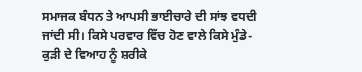ਸਮਾਜਕ ਬੰਧਨ ਤੇ ਆਪਸੀ ਭਾਈਚਾਰੇ ਦੀ ਸਾਂਝ ਵਧਦੀ ਜਾਂਦੀ ਸੀ। ਕਿਸੇ ਪਰਵਾਰ ਵਿੱਚ ਹੋਣ ਵਾਲੇ ਕਿਸੇ ਮੁੰਡੇ-ਕੁੜੀ ਦੇ ਵਿਆਹ ਨੂੰ ਸ਼ਰੀਕੇ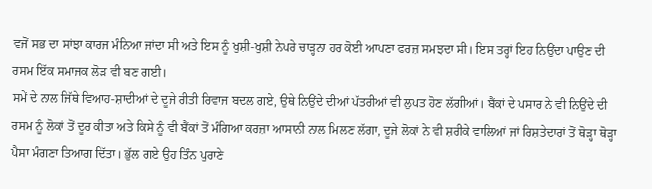ਵਜੋਂ ਸਭ ਦਾ ਸਾਂਝਾ ਕਾਰਜ ਮੰਨਿਆ ਜਾਂਦਾ ਸੀ ਅਤੇ ਇਸ ਨੂੰ ਖੁਸ਼ੀ-ਖੁਸ਼ੀ ਨੇਪਰੇ ਚਾੜ੍ਹਨਾ ਹਰ ਕੋਈ ਆਪਣਾ ਫਰਜ਼ ਸਮਝਦਾ ਸੀ। ਇਸ ਤਰ੍ਹਾਂ ਇਹ ਨਿਉਂਦਾ ਪਾਉਣ ਦੀ ਰਸਮ ਇੱਕ ਸਮਾਜਕ ਲੋੜ ਵੀ ਬਣ ਗਈ।
ਸਮੇਂ ਦੇ ਨਾਲ ਜਿੱਥੇ ਵਿਆਹ-ਸ਼ਾਦੀਆਂ ਦੇ ਦੂਜੇ ਰੀਤੀ ਰਿਵਾਜ ਬਦਲ ਗਏ, ਉਥੇ ਨਿਉਂਦੇ ਦੀਆਂ ਪੱਤਰੀਆਂ ਵੀ ਲੁਪਤ ਹੋਣ ਲੱਗੀਆਂ। ਬੈਂਕਾਂ ਦੇ ਪਸਾਰ ਨੇ ਵੀ ਨਿਉਂਦੇ ਦੀ ਰਸਮ ਨੂੰ ਲੋਕਾਂ ਤੋਂ ਦੂਰ ਕੀਤਾ ਅਤੇ ਕਿਸੇ ਨੂੰ ਵੀ ਬੈਂਕਾਂ ਤੋਂ ਮੰਗਿਆ ਕਰਜ਼ਾ ਆਸਾਨੀ ਨਾਲ ਮਿਲਣ ਲੱਗਾ, ਦੂਜੇ ਲੋਕਾਂ ਨੇ ਵੀ ਸ਼ਰੀਕੇ ਵਾਲਿਆਂ ਜਾਂ ਰਿਸ਼ਤੇਦਾਰਾਂ ਤੋਂ ਥੋੜ੍ਹਾ ਥੋੜ੍ਹਾ ਪੈਸਾ ਮੰਗਣਾ ਤਿਆਗ ਦਿੱਤਾ। ਭੁੱਲ ਗਏ ਉਹ ਤਿੰਨ ਪੁਰਾਣੇ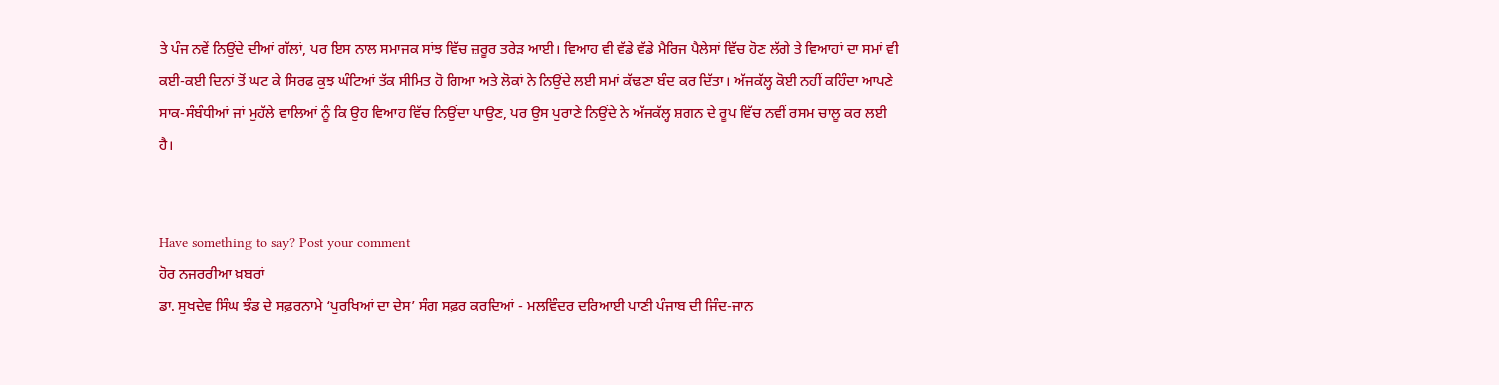ਤੇ ਪੰਜ ਨਵੇਂ ਨਿਉਂਦੇ ਦੀਆਂ ਗੱਲਾਂ, ਪਰ ਇਸ ਨਾਲ ਸਮਾਜਕ ਸਾਂਝ ਵਿੱਚ ਜ਼ਰੂਰ ਤਰੇੜ ਆਈ। ਵਿਆਹ ਵੀ ਵੱਡੇ ਵੱਡੇ ਮੈਰਿਜ ਪੈਲੇਸਾਂ ਵਿੱਚ ਹੋਣ ਲੱਗੇ ਤੇ ਵਿਆਹਾਂ ਦਾ ਸਮਾਂ ਵੀ ਕਈ-ਕਈ ਦਿਨਾਂ ਤੋਂ ਘਟ ਕੇ ਸਿਰਫ ਕੁਝ ਘੰਟਿਆਂ ਤੱਕ ਸੀਮਿਤ ਹੋ ਗਿਆ ਅਤੇ ਲੋਕਾਂ ਨੇ ਨਿਉਂਦੇ ਲਈ ਸਮਾਂ ਕੱਢਣਾ ਬੰਦ ਕਰ ਦਿੱਤਾ। ਅੱਜਕੱਲ੍ਹ ਕੋਈ ਨਹੀਂ ਕਹਿੰਦਾ ਆਪਣੇ ਸਾਕ-ਸੰਬੰਧੀਆਂ ਜਾਂ ਮੁਹੱਲੇ ਵਾਲਿਆਂ ਨੂੰ ਕਿ ਉਹ ਵਿਆਹ ਵਿੱਚ ਨਿਉਂਦਾ ਪਾਉਣ, ਪਰ ਉਸ ਪੁਰਾਣੇ ਨਿਉਂਦੇ ਨੇ ਅੱਜਕੱਲ੍ਹ ਸ਼ਗਨ ਦੇ ਰੂਪ ਵਿੱਚ ਨਵੀਂ ਰਸਮ ਚਾਲੂ ਕਰ ਲਈ ਹੈ।


Have something to say? Post your comment
ਹੋਰ ਨਜਰਰੀਆ ਖ਼ਬਰਾਂ
ਡਾ. ਸੁਖਦੇਵ ਸਿੰਘ ਝੰਡ ਦੇ ਸਫ਼ਰਨਾਮੇ ‘ਪੁਰਖਿਆਂ ਦਾ ਦੇਸ’ ਸੰਗ ਸਫ਼ਰ ਕਰਦਿਆਂ - ਮਲਵਿੰਦਰ ਦਰਿਆਈ ਪਾਣੀ ਪੰਜਾਬ ਦੀ ਜਿੰਦ-ਜਾਨ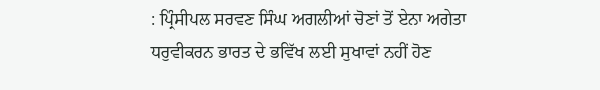: ਪ੍ਰਿੰਸੀਪਲ ਸਰਵਣ ਸਿੰਘ ਅਗਲੀਆਂ ਚੋਣਾਂ ਤੋਂ ਏਨਾ ਅਗੇਤਾ ਧਰੁਵੀਕਰਨ ਭਾਰਤ ਦੇ ਭਵਿੱਖ ਲਈ ਸੁਖਾਵਾਂ ਨਹੀਂ ਹੋਣ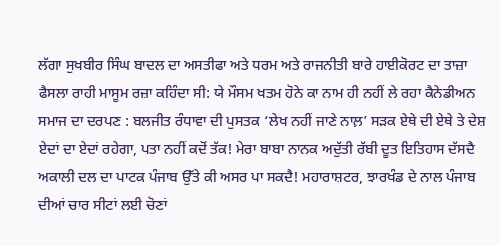ਲੱਗਾ ਸੁਖਬੀਰ ਸਿੰਘ ਬਾਦਲ ਦਾ ਅਸਤੀਫਾ ਅਤੇ ਧਰਮ ਅਤੇ ਰਾਜਨੀਤੀ ਬਾਰੇ ਹਾਈਕੋਰਟ ਦਾ ਤਾਜ਼ਾ ਫੈਸਲਾ ਰਾਹੀ ਮਾਸੂਮ ਰਜ਼ਾ ਕਹਿੰਦਾ ਸੀ: ਯੇ ਮੌਸਮ ਖਤਮ ਹੋਨੇ ਕਾ ਨਾਮ ਹੀ ਨਹੀਂ ਲੇ ਰਹਾ ਕੈਨੇਡੀਅਨ ਸਮਾਜ ਦਾ ਦਰਪਣ : ਬਲਜੀਤ ਰੰਧਾਵਾ ਦੀ ਪੁਸਤਕ ‘ਲੇਖ ਨਹੀਂ ਜਾਣੇ ਨਾਲ਼’ ਸੜਕ ਏਥੇ ਦੀ ਏਥੇ ਤੇ ਦੇਸ਼ ਏਦਾਂ ਦਾ ਏਦਾਂ ਰਹੇਗਾ, ਪਤਾ ਨਹੀਂ ਕਦੋਂ ਤੱਕ! ਮੇਰਾ ਬਾਬਾ ਨਾਨਕ ਅਦੁੱਤੀ ਰੱਬੀ ਦੂਤ ਇਤਿਹਾਸ ਦੱਸਦੈ ਅਕਾਲੀ ਦਲ ਦਾ ਪਾਟਕ ਪੰਜਾਬ ਉੱਤੇ ਕੀ ਅਸਰ ਪਾ ਸਕਦੈ! ਮਹਾਰਾਸ਼ਟਰ, ਝਾਰਖੰਡ ਦੇ ਨਾਲ ਪੰਜਾਬ ਦੀਆਂ ਚਾਰ ਸੀਟਾਂ ਲਈ ਚੋਣਾਂ